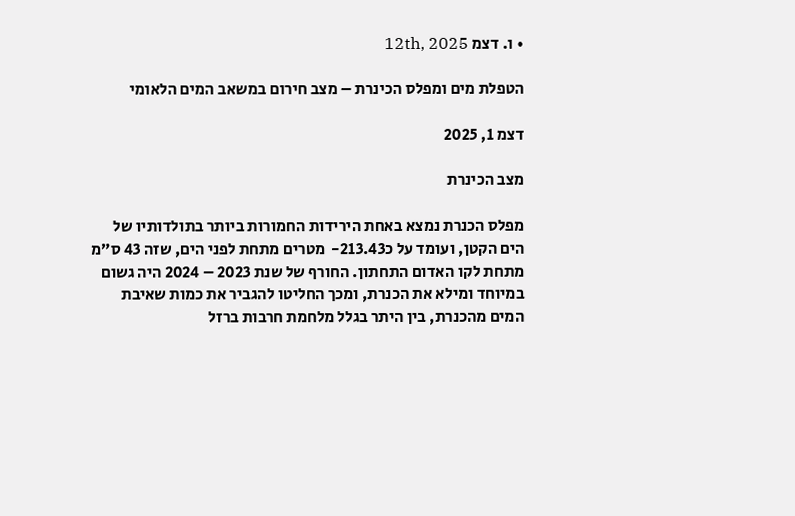• ו. דצמ 12th, 2025

הטפלת מים ומפלס הכינרת – מצב חירום במשאב המים הלאומי

דצמ 1, 2025

מצב הכינרת

מפלס הכנרת נמצא באחת הירידות החמורות ביותר בתולדותיו של הים הקטן, ועומד על כ213.43-  מטרים מתחת לפני הים, שזה 43 ס״מ מתחת לקו האדום התחתון. החורף של שנת 2023 – 2024 היה גשום במיוחד ומילא את הכנרת, ומכך החליטו להגביר את כמות שאיבת המים מהכנרת, בין היתר בגלל מלחמת חרבות ברזל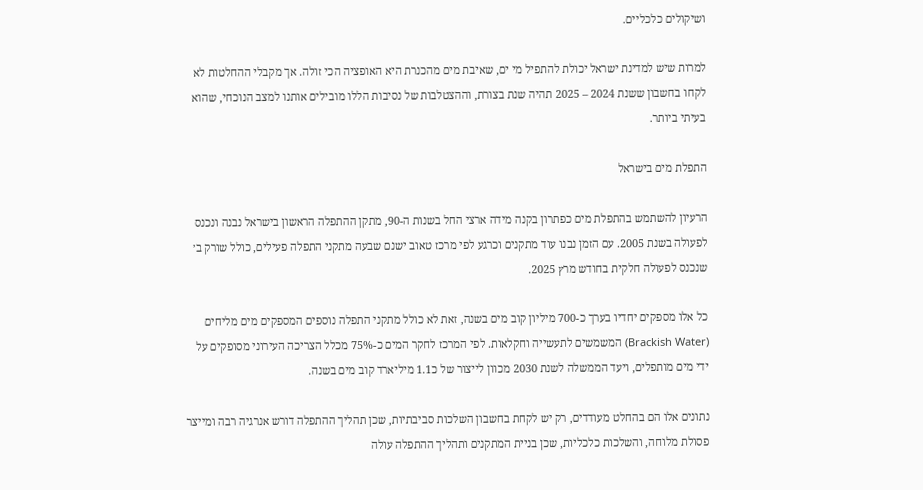ושיקולים כלכליים.

למרות שיש למדינת ישראל יכולת להתפיל מי ים, שאיבת מים מהכנרת היא האופציה הכי זולה. אך מקבלי ההחלטות לא לקחו בחשבון ששנת 2024 – 2025 תהיה שנת בצורת, וההצטלבות של נסיבות הללו מובילים אותנו למצב הנוכחי, שהוא בעיתי ביותר.

התפלת מים בישראל

הרעיון להשתמש בהתפלת מים כפתרון בקנה מידה ארצי החל בשנות ה-90, מתקן ההתפלה הראשון בישראל נבנה ונכנס לפעולה בשנת 2005. עם הזמן נבנו עוד מתקנים וכרגע לפי מרכז טאוב ישנם שבעה מתקני התפלה פעילים, כולל שורק ב׳ שנכנס לפעולה חלקית בחודש מרץ 2025.

כל אלו מספקים יחדיו בערך כ-700 מיליון קוב מים בשנה, זאת לא כולל מתקני התפלה נוספים המספקים מים מליחים (Brackish Water) המשמשים לתעשייה וחקלאות. לפי המרכז לחקר המים כ-75% מכלל הצריכה העירוני מסופקים על ידי מים מותפלים, ויעד הממשלה לשנת 2030 מכוון לייצור של כ1.1 מיליארד קוב מים בשנה.

נתונים אלו הם בהחלט מעודדים, רק יש לקחת בחשבון השלכות סביבתיות, שכן תהליך ההתפלה דורש אנרגיה רבה ומייצר פסולת מלוחה, והשלכות כלכליות, שכן בניית המתקנים ותהליך ההתפלה עולה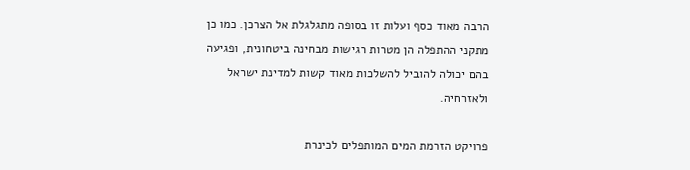הרבה מאוד כסף ועלות זו בסופה מתגלגלת אל הצרכן. כמו כן מתקני ההתפלה הן מטרות רגישות מבחינה ביטחונית, ופגיעה בהם יכולה להוביל להשלכות מאוד קשות למדינת ישראל ולאזרחיה.

פרויקט הזרמת המים המותפלים לכינרת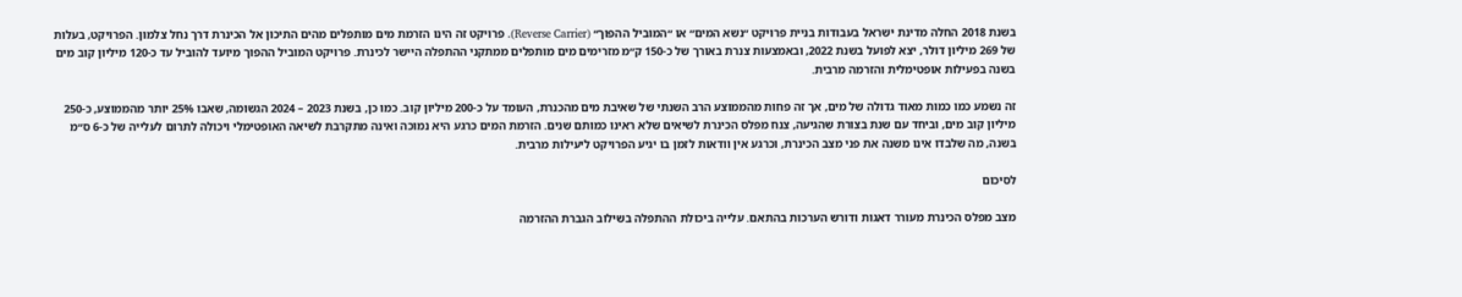בשנת 2018 החלה מדינת ישראל בעבודות בניית פרויקט ״נשא המים״ או ״המוביל ההפוך״ (Reverse Carrier). פרויקט זה הינו הזרמת מים מותפלים מהים התיכון אל הכינרת דרך נחל צלמון. הפרויקט, בעלות של 269 מיליון דולר, יצא לפועל בשנת 2022, ובאמצעות צנרת באורך של כ-150 ק״מ מזרימים מים מותפלים ממתקני ההתפלה היישר לכינרת. פרויקט המוביל ההפוך מיועד להוביל עד כ-120 מיליון קוב מים בשנה בפעילות אופטימלית והזרמה מרבית.

זה נשמע כמו כמות מאוד גדולה של מים, אך זה פחות מהממוצע הרב השנתי של שאיבת מים מהכנרת, העומד על כ-200 מיליון קוב. כמו כן, בשנת 2023 – 2024 הגשומה, שאבו 25% יותר מהממוצע, כ-250 מיליון קוב מים, וביחד עם שנת בצורת שהגיעה, צנח מפלס הכינרת לשיאים שלא ראינו כמותם שנים. הזרמת המים כרגע היא נמוכה ואינה מתקרבת לשיאה האופטימלי ויכולה לתרום לעלייה של כ-6 ס״מ בשנה, מה שלבדו אינו משנה את פני מצב הכינרת, וכרגע אין וודאות לזמן בו יגיע הפרויקט ליעילות מרבית.

לסיכום

מצב מפלס הכינרת מעורר דאגות ודורש הערכות בהתאם. עלייה ביכולת ההתפלה בשילוב הגברת ההזרמה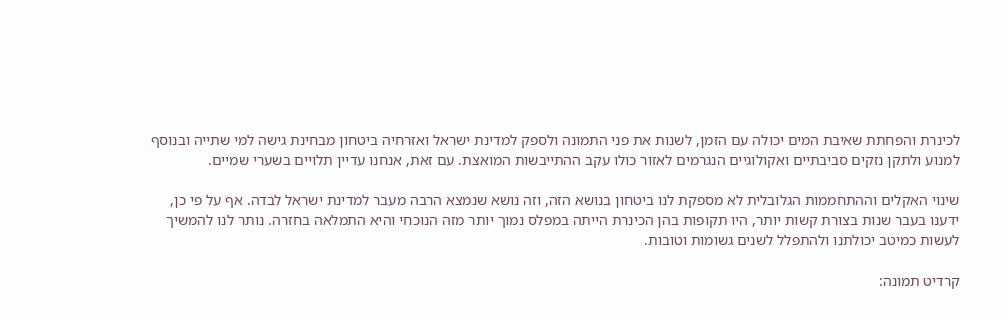לכינרת והפחתת שאיבת המים יכולה עם הזמן, לשנות את פני התמונה ולספק למדינת ישראל ואזרחיה ביטחון מבחינת גישה למי שתייה ובנוסף למנוע ולתקן נזקים סביבתיים ואקולוגיים הנגרמים לאזור כולו עקב ההתייבשות המואצת. עם זאת, אנחנו עדיין תלויים בשערי שמיים.

שינוי האקלים וההתחממות הגלובלית לא מספקת לנו ביטחון בנושא הזה, וזה נושא שנמצא הרבה מעבר למדינת ישראל לבדה. אף על פי כן, ידענו בעבר שנות בצורת קשות יותר, היו תקופות בהן הכינרת הייתה במפלס נמוך יותר מזה הנוכחי והיא התמלאה בחזרה. נותר לנו להמשיך לעשות כמיטב יכולתנו ולהתפלל לשנים גשומות וטובות.

קרדיט תמונה: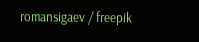romansigaev / freepik